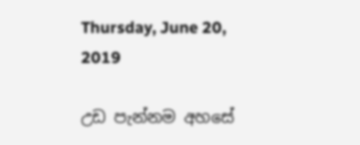Thursday, June 20, 2019

උඩ පැන්නම අහසේ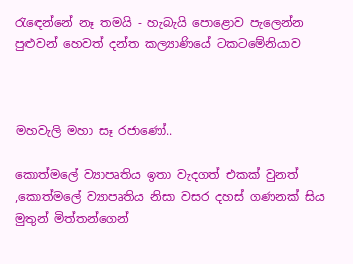රැඳෙන්නේ නෑ තමයි - හැබැයි පොළොව පැලෙන්න පුළුවන් හෙවත් දන්ත කල්‍යාණියේ ටකටමේනියාව



මහවැලි මහා සෑ රජාණෝ..

කොත්මලේ ව්‍යාපෘතිය ඉතා වැදගත් එකක් වුනත්
,කොත්මලේ ව්‍යාපෘතිය නිසා වසර දහස් ගණනක් සිය මුතුන් මිත්තන්ගෙන්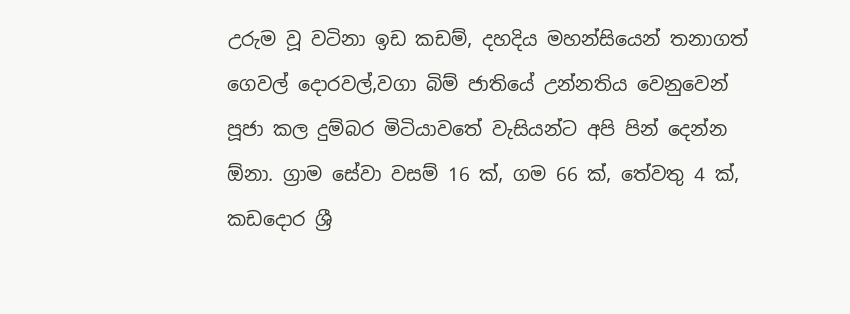උරුම වූ වටිනා ඉඩ කඩම්, දහදිය මහන්සියෙන් තනාගත් ගෙවල් දොරවල්,වගා බිම් ජාතියේ උන්නතිය වෙනුවෙන් පූජා කල දුම්බර මිටියාවතේ වැසියන්ට අපි පින් දෙන්න ඕනා. ග්‍රාම සේවා වසම් 16 ක්, ගම 66 ක්, තේවතු 4 ක්, කඩදොර ශ්‍රී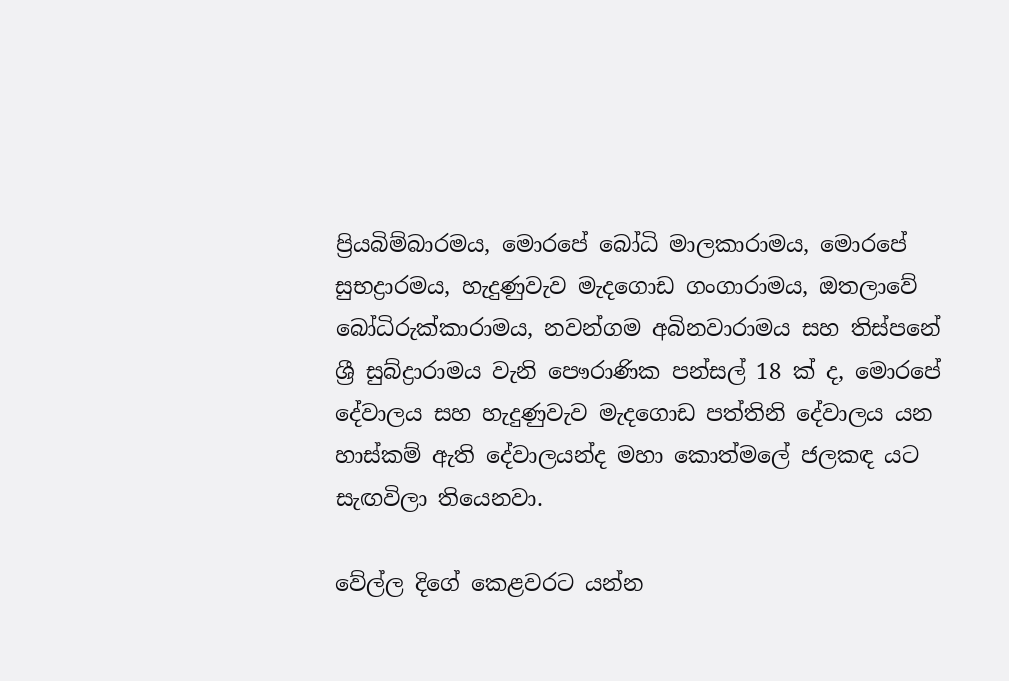ප්‍රියබිම්බාරමය, මොරපේ බෝධි මාලකාරාමය, මොරපේ සුභද්‍රාරමය, හැදුණුවැව මැදගොඩ ගංගාරාමය, ඔතලාවේ බෝධිරුක්කාරාමය, නවන්ගම අබිනවාරාමය සහ තිස්පනේ ශ්‍රී සුබ්ද්‍රාරාමය වැනි පෞරාණික පන්සල් 18 ක් ද, මොරපේ දේවාලය සහ හැදුණුවැව මැදගොඩ පත්තිනි දේවාලය යන හාස්කම් ඇති දේවාලයන්ද මහා කොත්මලේ ජලකඳ යට සැඟවිලා තියෙනවා.

වේල්ල දිගේ කෙළවරට යන්න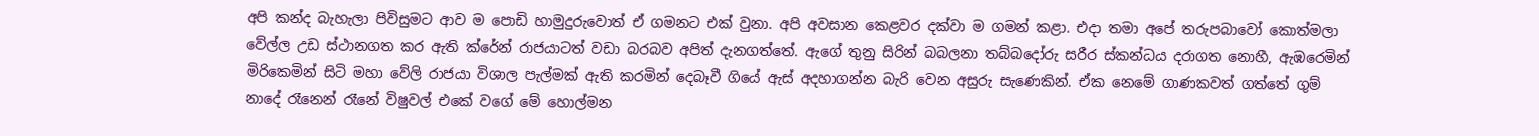අපි කන්ද බැහැලා පිවිසුමට ආව ම පොඩි හාමුදුරුවොත් ඒ ගමනට එක් වුනා. අපි අවසාන කෙළවර දක්වා ම ගමන් කළා. එදා තමා අපේ තරුපබාවෝ කොත්මලා වේල්ල උඩ ස්ථානගත කර ඇති ක්රේන් රාජයාටත් වඩා බරබව අපිත් දැනගත්තේ. ඇගේ තුනු සිරින් බබලනා තබ්බදෝරු සරීර ස්කන්ධය දරාගත නොහී, ඇඹරෙමින් මිරිකෙමින් සිටි මහා වේලි රාජයා විශාල පැල්මක් ඇති කරමින් දෙබෑවී ගියේ ඇස් අදහාගන්න බැරි වෙන අසුරු සැණෙකින්. ඒක නෙමේ ගාණකවත් ගත්තේ ගුම් නාදේ රෑනෙන් රෑනේ විෂුවල් එකේ වගේ මේ හොල්මන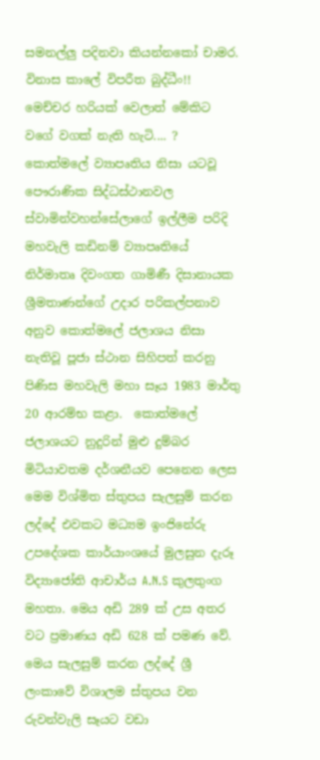සමනල්ලු පදිනවා කියන්නකෝ චාමර. විනාස කාලේ විපරීත බුද්ධීං!!
මෙච්චර හරියක් වෙලාත් මේකිට වගේ වගක් නැති හැටි.... ?
කොත්මලේ ව්‍යාපෘතිය නිසා යටවූ පෞරාණික සිද්ධස්ථානවල ස්වාමින්වහන්සේලාගේ ඉල්ලීම පරිදි මහවැලි කඩිනම් ව්‍යාපෘතියේ නිර්මාතෘ දිවංගත ගාමිණී දිසානායක ශ්‍රීමතාණන්ගේ උදාර පරිකල්පනාව අනුව කොත්මලේ ජලාශය නිසා නැතිවූ පූජා ස්ථාන සිහිපත් කරනු පිණිස මහවැලි මහා සෑය 1983 මාර්තු 20 ආරම්භ කළා.  කොත්මලේ ජලාශයට නුදුරින් මුළු දුම්බර මිටියාවතම දර්ශනීයව පෙනෙන ලෙස මෙම විශ්මිත ස්තුපය සැලසුම් කරන ලද්දේ එවකට මධ්‍යම ඉංජිනේරු උපදේශක කාර්යාංශයේ මුලසුන දැරූ විද්‍යාජෝති ආචාර්ය A.N.S කුලතුංග මහතා. මෙය අඩි 289 ක් උස අතර වට ප්‍රමාණය අඩි 628 ක් පමණ වේ. මෙය සැලසුම් කරන ලද්දේ ශ්‍රී ලංකාවේ විශාලම ස්තුපය වන රුවන්වැලි සෑයට වඩා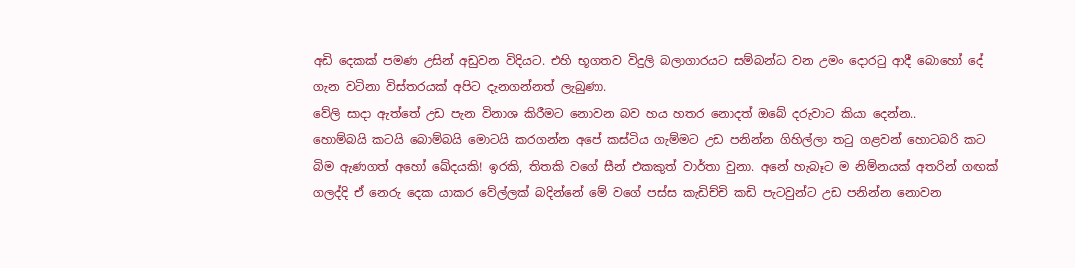අඩි දෙකක් පමණ උසින් අඩුවන විදියට. එහි භූගතව විදුලි බලාගාරයට සම්බන්ධ වන උමං දොරටු ආදී බොහෝ දේ ගැන වටිනා විස්තරයක් අපිට දැනගන්නත් ලැබුණා.
වේලි සාදා ඇත්තේ උඩ පැන විනාශ කිරීමට නොවන බව හය හතර නොදත් ඔබේ දරුවාට කියා දෙන්න..
හොම්බයි කටයි බොම්බයි මොටයි කරගන්න අපේ කස්ටිය ගැම්මට උඩ පනින්න ගිහිල්ලා තටු ගළවන් හොටබරි කට බිම ඇණගත් අහෝ ඛේදයකි! ඉරකි, තිතකි වගේ සීන් එකකුත් වාර්තා වුනා. අනේ හැබෑට ම නිම්නයක් අතරින් ගඟක් ගලද්දි ඒ නෙරු දෙක යාකර වේල්ලක් බදින්නේ මේ වගේ පස්ස කැඩිච්චි කඩි පැටවුන්ට උඩ පනින්න නොවන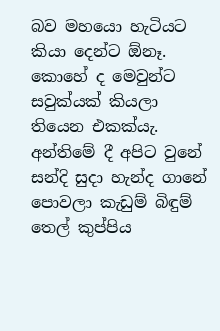බව මහයො හැටියට කියා දෙන්ට ඕනෑ. කොහේ ද මෙවුන්ට සවුක්යක් කියලා තියෙන එකක්යැ. අන්තිමේ දී අපිට වුනේ සන්දි සුදා හැන්ද ගානේ පොවලා කැඩුම් බිඳුම් තෙල් කුප්පිය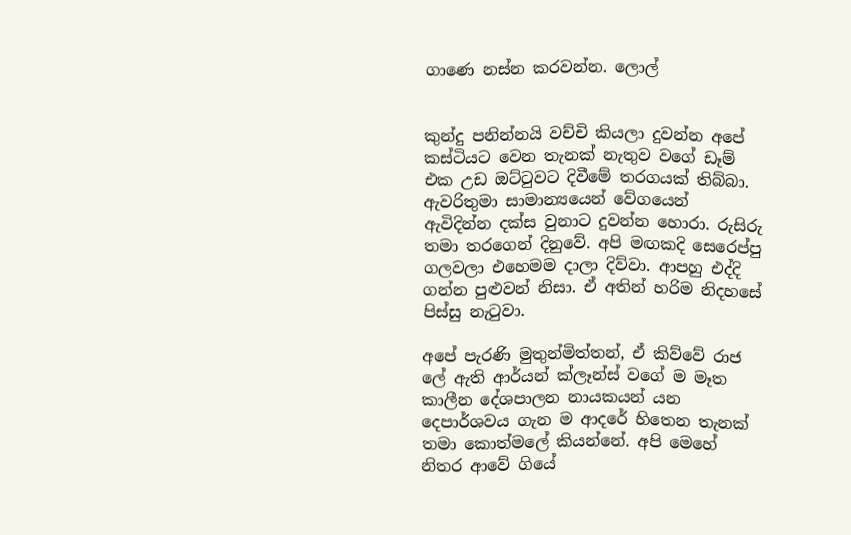ගාණෙ නස්න කරවන්න. ලොල්


කුන්දු පනින්නයි වච්චි කියලා දුවන්න අපේ කස්ටියට වෙන තැනක් නැතුව වගේ ඩෑම් එක උඩ ඔට්ටුවට දිවීමේ තරගයක් තිබ්බා. ඇවරිතුමා සාමාන්‍යයෙන් වේගයෙන් ඇවිදින්න දක්ස වුනාට දුවන්න හොරා. රුසිරු තමා තරගෙන් දිනුවේ. අපි මඟකදි සෙරෙප්පු ගලවලා එහෙමම දාලා දිව්වා. ආපහු එද්දි ගන්න පුළුවන් නිසා. ඒ අතින් හරිම නිදහසේ පිස්සු නැටුවා.

අපේ පැරණි මුතුන්මිත්තන්, ඒ කිව්වේ රාජ ලේ ඇති ආර්යන් ක්ලෑන්ස් වගේ ම මෑත කාලීන දේශපාලන නායකයන් යන දෙපාර්ශවය ගැන ම ආදරේ හිතෙන තැනක් තමා කොත්මලේ කියන්නේ. අපි මෙහේ නිතර ආවේ ගියේ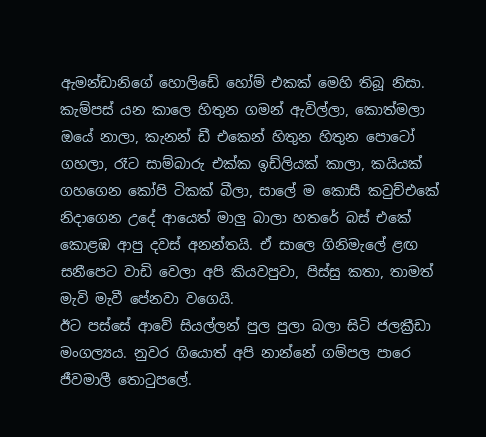ඇමන්ඩානිගේ හොලිඩේ හෝම් එකක් මෙහි තිබූ නිසා. කැම්පස් යන කාලෙ හිතුන ගමන් ඇවිල්ලා, කොත්මලා ඔයේ නාලා, කැනන් ඩී එකෙන් හිතුන හිතුන පොටෝ ගහලා, රෑට සාම්බාරු එක්ක ඉඩ්ලියක් කාලා, කයියක් ගහගෙන කෝපි ටිකක් බීලා, සාලේ ම කොසී කවුච්එකේ නිදාගෙන උදේ ආයෙත් මාලු බාලා හතරේ බස් එකේ කොළඹ ආපු දවස් අනන්තයි. ඒ සාලෙ ගිනිමැලේ ළඟ සනීපෙට වාඩි වෙලා අපි කියවපුවා, පිස්සු කතා, තාමත් මැවි මැවී පේනවා වගෙයි.
ඊට පස්සේ ආවේ සියල්ලන් පුල පුලා බලා සිටි ජලක්‍රීඩා මංගල්‍යය. නුවර ගියොත් අපි නාන්නේ ගම්පල පාරෙ ජීවමාලී තොටුපලේ.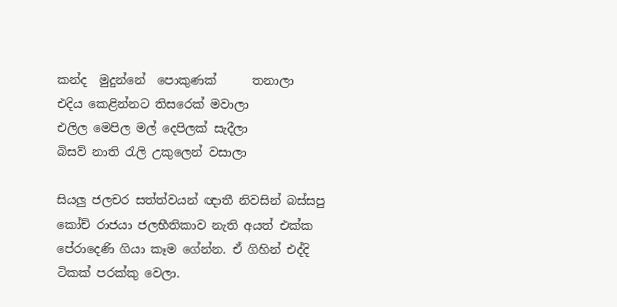කන්ද  මුදුන්නේ  පොකුණක්      තනාලා
එදිය කෙළින්නට තිසරෙක් මවාලා
එලිල මෙපිල මල් දෙපිලක් සැදීලා
බිසව් නාති රැලි උකුලෙන් වසාලා

සියලු ජලචර සත්ත්වයන් ඥාතී නිවසින් බස්සපු කෝච් රාජයා ජලභීතිකාව නැති අයත් එක්ක පේරාදෙණි ගියා කෑම ගේන්න. ඒ ගිහින් එද්දි ටිකක් පරක්කු වෙලා.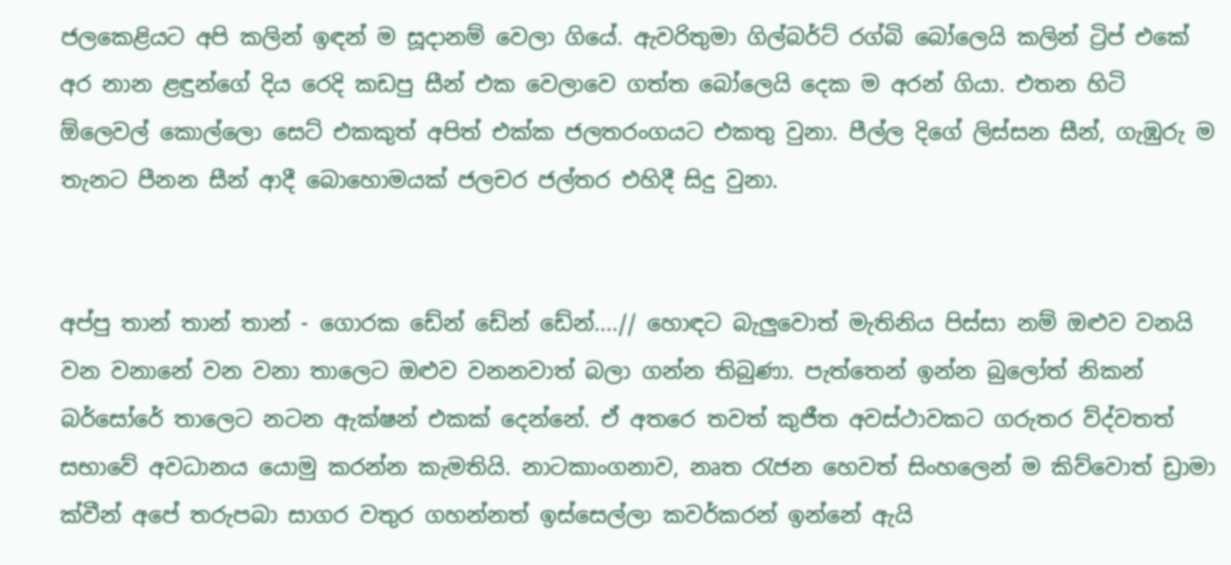ජලකෙළියට අපි කලින් ඉඳන් ම සූදානම් වෙලා ගියේ. ඇවරිතුමා ගිල්බර්ට් රග්බි බෝලෙයි කලින් ට්‍රිප් එකේ අර නාන ළඳුන්ගේ දිය රෙදි කඩපු සීන් එක වෙලාවෙ ගත්ත බෝලෙයි දෙක ම අරන් ගියා. එතන හිටි ඕලෙවල් කොල්ලො සෙට් එකකුත් අපිත් එක්ක ජලතරංගයට එකතු වුනා. පීල්ල දිගේ ලිස්සන සීන්, ගැඹුරු ම තැනට පීනන සීන් ආදී බොහොමයක් ජලචර ජල්තර එහිදී සිදු වුනා.


අප්පු තාන් තාන් තාන් - ගොරක ඩේන් ඩේන් ඩේන්....// හොඳට බැලුවොත් මැතිනිය පිස්සා නම් ඔළුව වනයි වන වනානේ වන වනා තාලෙට ඔළුව වනනවාත් බලා ගන්න තිබුණා. පැත්තෙන් ඉන්න බුලෝත් නිකන් බර්සෝරේ තාලෙට නටන ඇක්ෂන් එකක් දෙන්නේ. ඒ අතරෙ තවත් කුජීත අවස්ථාවකට ගරුතර ව්ද්වතත් සභාවේ අවධානය යොමු කරන්න කැමතියි. නාටකාංගනාව, නෘත රැජන හෙවත් සිංහලෙන් ම කිව්වොත් ඩ්‍රාමා ක්වීන් අපේ තරුපබා සාගර වතුර ගහන්නත් ඉස්සෙල්ලා කවර්කරන් ඉන්නේ ඇයි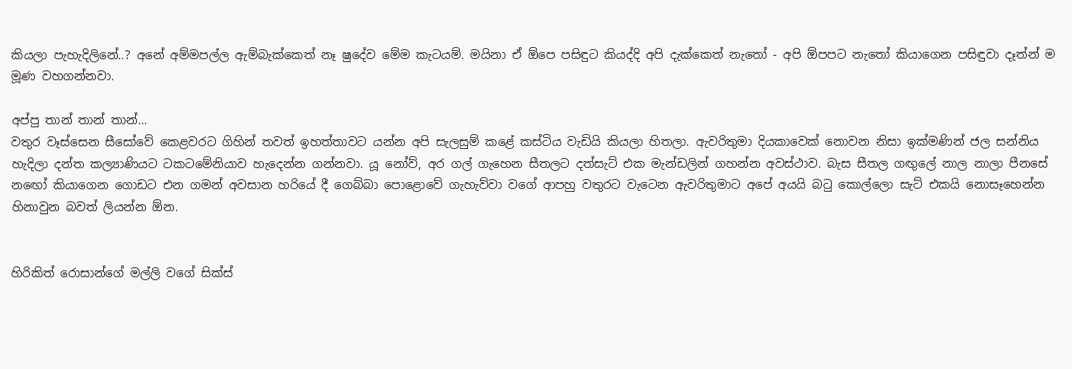කියලා පැහැදිලිනේ..? අනේ අම්මපල්ල ඇම්බැක්කෙත් නෑ ෂුදේව මේම කැටයම්. මයිනා ඒ ඕපෙ පසිඳුට කියද්දි අපි දැක්කෙත් නැතෝ - අපි ඕපපට නැතෝ කියාගෙන පසිඳුවා දෑත්න් ම මූණ වහගන්නවා.

අප්පු තාන් තාන් තාන්...
වතුර වෑස්සෙන සීසෝවේ කෙළවරට ගිහින් තවත් ඉහත්තාවට යන්න අපි සැලසුම් කළේ කස්ටිය වැඩියි කියලා හිතලා. ඇවරිතුමා දියකාවෙක් නොවන නිසා ඉක්මණින් ජල සන්නිය හැදිලා දන්ත කල්‍යාණියට ටකටමේනියාව හැදෙන්න ගන්නවා. යූ නෝව්, අර ගල් ගැහෙන සීතලට දත්සැට් එක මැන්ඩලින් ගහන්න අවස්ථාව. බැස සීතල ගඟුලේ නාල නාලා පීනසේ නඟෝ කියාගෙන ගොඩට එන ගමන් අවසාන හරියේ දී ගෙබ්බා පොළොවේ ගැහැව්වා වගේ ආපහු වතුරට වැටෙන ඇවරිතුමාට අපේ අයයි බටු කොල්ලො සැට් එකයි නොසෑහෙන්න හිනාවුන බවත් ලියන්න ඕන.


හිරිකිත් රොසාන්ගේ මල්ලි වගේ සික්ස්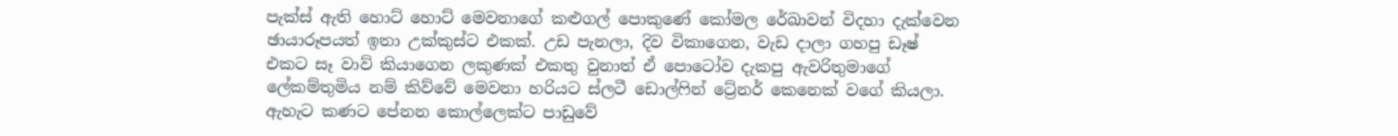පැක්ස් ඇති හොට් හොට් මෙවනාගේ කළුගල් පොකුණේ කෝමල රේඛාවන් විදහා දැක්වෙන ඡායාරූපයත් ඉතා උක්කුස්ට එකක්. උඩ පැනලා, දිව විකාගෙන, වැඩ දාලා ගහපු ඩෑෂ් එකට සෑ වාව් කියාගෙන ලකුණක් එකතු වුනාත් ඒ පොටෝව දැකපු ඇවරිතුමාගේ ලේකම්තුමිය නම් කිව්වේ මෙවනා හරියට ස්ලටී ඩොල්ෆින් ට්‍රේනර් කෙනෙක් වගේ කියලා. ඇහැට කණට පේනන කොල්ලෙක්ට පාඩුවේ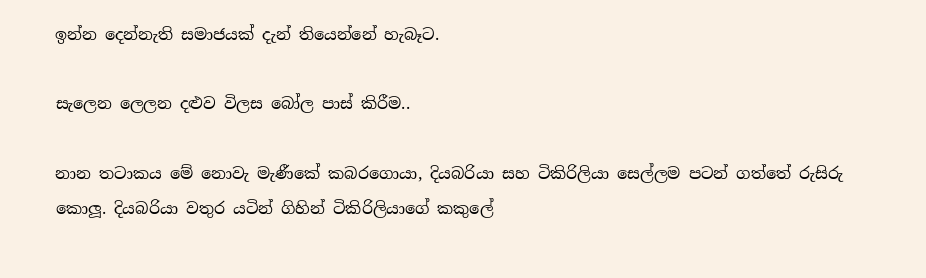ඉන්න දෙන්නැති සමාජයක් දැන් තියෙන්නේ හැබෑට.

සැලෙන ලෙලන දළුව විලස බෝල පාස් කිරීම..

නාන තටාකය මේ නොවැ මැණීකේ කබරගොයා, දියබරියා සහ ටිකිරිලියා සෙල්ලම පටන් ගත්තේ රුසිරු කොලූ. දියබරියා වතුර යටින් ගිහින් ටිකිරිලියාගේ කකුලේ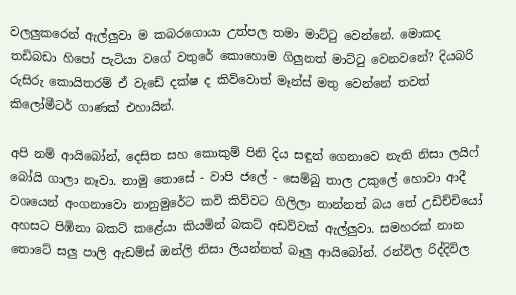වලලුකරෙන් ඇල්ලුවා ම කබරගොයා උත්පල තමා මාට්ටු වෙන්නේ. මොකද තඩිබඩා හිපෝ පැටියා වගේ වතුරේ කොහොම ගිලුනත් මාට්ටු වෙනවනේ? දියබරි රුසිරු කොයිතරම් ඒ වැඩේ දක්ෂ ද කිව්වොත් මෑන්ස් මතු වෙන්නේ තවත් කිලෝමීටර් ගාණක් එහායින්.

අපි නම් ආයිබෝන්, දෙසිත සහ කොකුම් පිනි දිය සඳුන් ගෙනාවෙ නැති නිසා ලයිෆ් බෝයි ගාලා නෑවා. නාමු තොසේ - වාපි ජලේ - සෙම්බු තාල උකුලේ හොවා ආදී වශයෙන් අංගනාවො නානුමුරේට කවි කිව්වට ගිලිලා නාන්නත් බය තේ උඩිච්චියෝ අහසට පිඹිනා බකට් කළේයා කියමින් බකට් අඩව්වක් ඇල්ලුවා. සමහරක් නාන තොටේ සලු පාලි ඇඩම්ස් ඔන්ලි නිසා ලියන්නත් බෑලු ආයිබෝන්. රන්විල රිද්දිවිල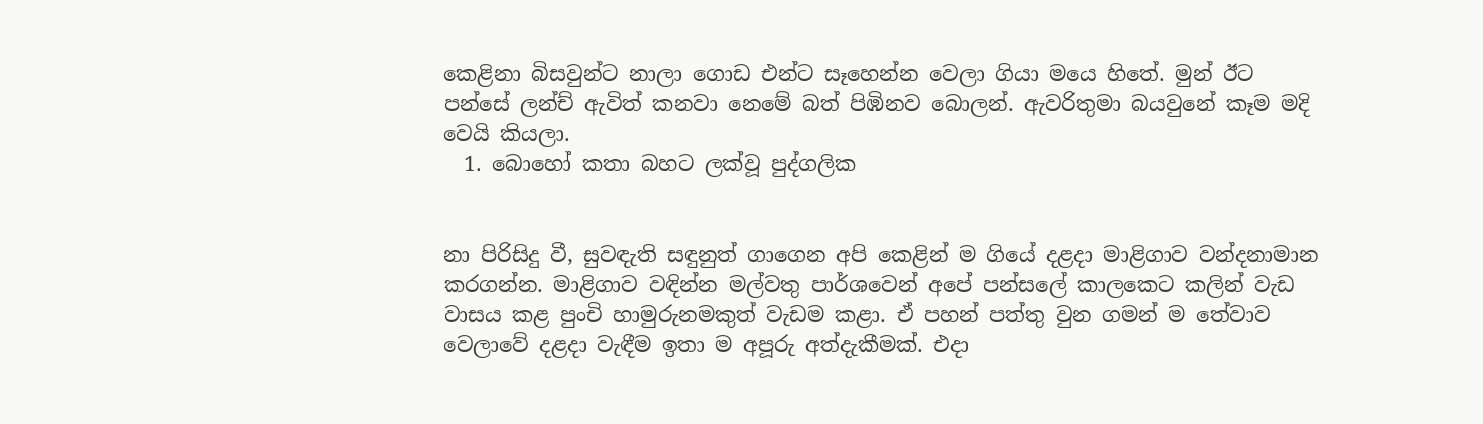කෙළිනා බිසවුන්ට නාලා ගොඩ එන්ට සෑහෙන්න වෙලා ගියා මයෙ හිතේ. මුන් ඊට පන්සේ ලන්ච් ඇවිත් කනවා නෙමේ බත් පිඹිනව බොලන්. ඇවරිතුමා බයවුනේ කෑම මදි වෙයි කියලා.
  1. බොහෝ කතා බහට ලක්වූ පුද්ගලික


නා පිරිසිදු වී, සුවඳැති සඳුනුත් ගාගෙන අපි කෙළින් ම ගියේ දළදා මාළිගාව වන්දනාමාන කරගන්න. මාළිගාව වඳින්න මල්වතු පාර්ශවෙන් අපේ පන්සලේ කාලකෙට කලින් වැඩ වාසය කළ පුංචි හාමුරුනමකුත් වැඩම කළා. ඒ පහන් පත්තු වුන ගමන් ම තේවාව වෙලාවේ දළදා වැඳීම ඉතා ම අපූරු අත්දැකීමක්. එදා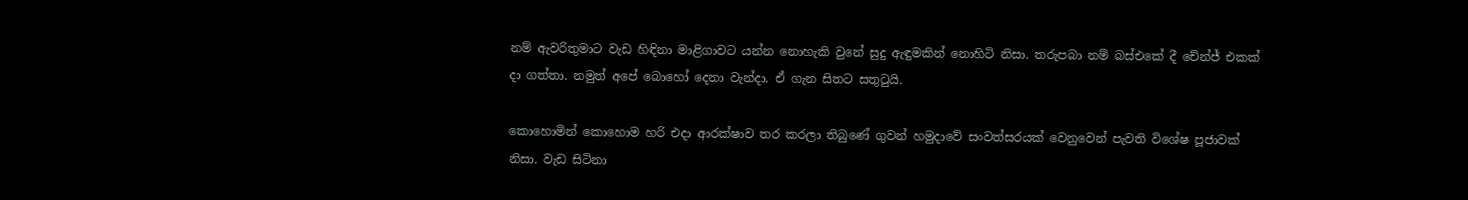නම් ඇවරිතුමාට වැඩ හිඳිනා මාළිගාවට යන්න නොහැකි වුනේ සුදු ඇඳුමකින් නොහිටි නිසා. තරුපබා නම් බස්එකේ දී චේන්ජ් එකක් දා ගත්තා. නමුත් අපේ බොහෝ දෙනා වැන්දා. ඒ ගැන සිතට සතුටුයි.

කොහොමින් කොහොම හරි එදා ආරක්ෂාව තර කරලා තිබුණේ ගුවන් හමුදාවේ සංවත්සරයක් වෙනුවෙන් පැවති විශේෂ පූජාවක් නිසා. වැඩ සිටිනා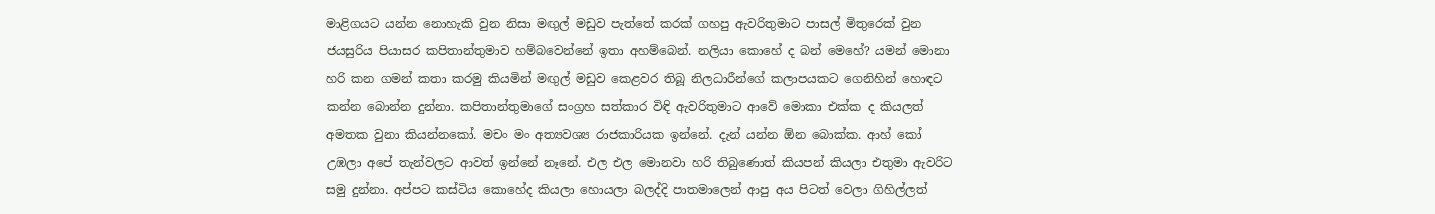මාළිගයට යන්න නොහැකි වුන නිසා මඟුල් මඩුව පැත්තේ කරක් ගහපු ඇවරිතුමාට පාසල් මිතුරෙක් වුන ජයසුරිය පියාසර කපිතාන්තුමාව හම්බවෙන්නේ ඉතා අහම්බෙන්. නලියා කොහේ ද බන් මෙහේ? යමන් මොනා හරි කන ගමන් කතා කරමු කියමින් මඟුල් මඩුව කෙළවර තිබූ නිලධාරීන්ගේ කලාපයකට ගෙනිහින් හොඳට කන්න බොන්න දුන්නා. කපිතාන්තුමාගේ සංග්‍රහ සත්කාර විඳි ඇවරිතුමාට ආවේ මොකා එක්ක ද කියලත් අමතක වුනා කියන්නකෝ. මචං මං අත්‍යවශ්‍ය රාජකාරියක ඉන්නේ. දැන් යන්න ඕන බොක්ක. ආහ් කෝ උඹලා අපේ තැන්වලට ආවත් ඉන්නේ නෑනේ. එල එල මොනවා හරි තිබුණොත් කියපන් කියලා එතුමා ඇවරිට සමු දුන්නා. අප්පට කස්ටිය කොහේද කියලා හොයලා බලද්දි පාතමාලෙන් ආපු අය පිටත් වෙලා ගිහිල්ලත්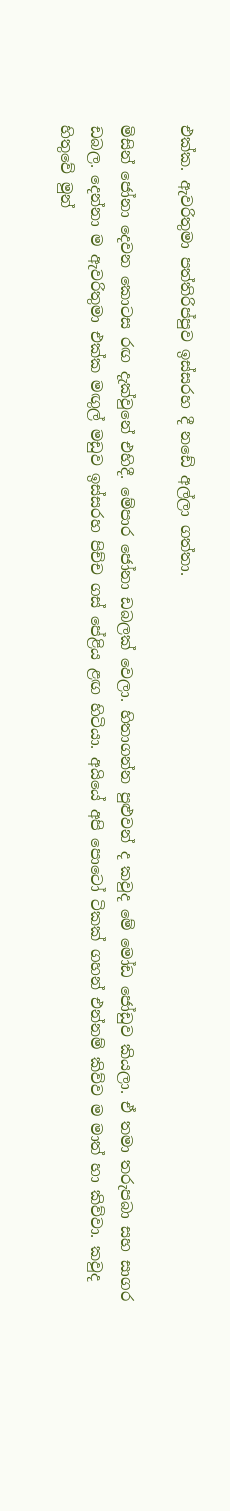එක්ක. ඇවරිතුමා පත්තිරිප්පුව ඉස්සරහ දී නඩේ අල්ලා ගත්තා.

මිසින් ජෝනා දෙවන කොටස රඟ දැක්වුනේ එහිදී. මේපාර ජෝනා ඩබලක් වෙලා. හිතාගන්න පුළුවන් ද කවුද මේ මෝඩ ජෝඩුව කියලා. ඒ තමා තරුපබා සහ සාගර ඩබල. දෙන්නා ම ඇවරිතුමා එක්ක මඟුල් මඩුව ඉස්සරහ පිච්ච ගස් පේළිය ළඟ හිටියා. අයියේ අපි පොටෝ ටිකක් ගහන් එන්නම් කිව්ව ම මාත් හා කිව්වා. කවුද හිතුවේ මුන්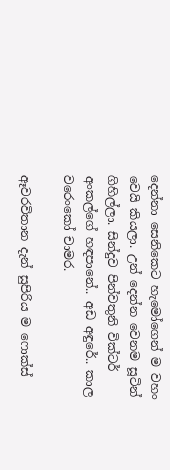දෙන්නා සෙනිකෙට හැමෝගෙන් ම වහං වෙයි කියලා. උන් දෙන්න වෙනම සූටින් ගිහිල්ලා. සින්දුව පින්වතුනි වික්ටර් අංකල්ගේ හඳපානේ.. අඩ අඳුරේ.. කාල වරෙංකෝ චාමර.

ඈවරවිතාන දැන් සුපිරිය ම ෆොක්ස්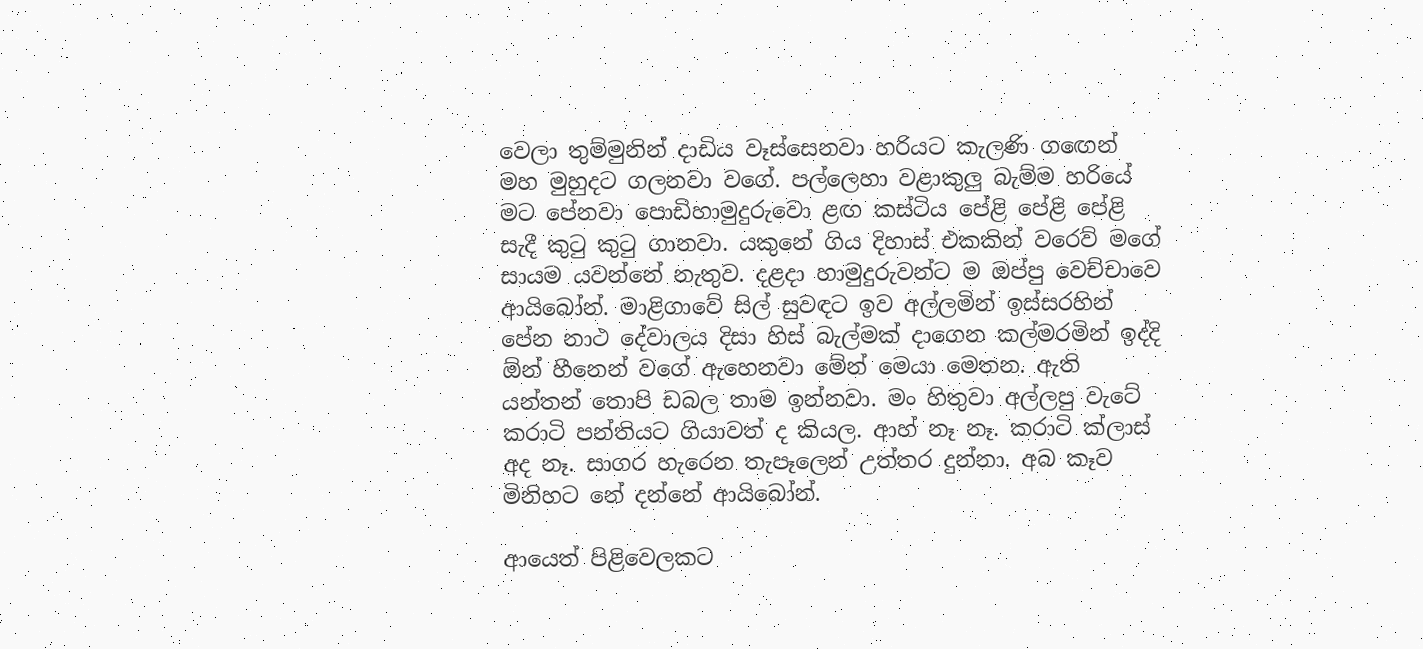වෙලා තුම්මුනින් දාඩිය වෑස්සෙනවා හරියට කැලණි ගඟෙන් මහ මුහුදට ගලනවා වගේ. පල්ලෙහා වළාකුලු බැම්ම හරියේ මට පේනවා පොඩිහාමුදුරුවො ළඟ කස්ටිය පේළි පේළි පේළි සැදී කුටු කුටු ගානවා. යකුනේ ගිය දිහාස් එකකින් වරෙව් මගේ සායම යවන්නේ නැතුව. දළදා හාමුදුරුවන්ට ම ඔප්පු වෙච්චාවෙ ආයිබෝන්. මාළිගාවේ සිල් සුවඳට ඉව අල්ලමින් ඉස්සරහින් පේන නාථ දේවාලය දිසා හිස් බැල්මක් දාගෙන කල්මරමින් ඉද්දි ඕන් හීනෙන් වගේ ඇහෙනවා මේන් මෙයා මෙතන. ඇති යන්තන් තොපි ඩබල තාම ඉන්නවා. මං හිතුවා අල්ලපු වැටේ කරාටි පන්තියට ගියාවත් ද කියල. ආහ් නෑ නෑ. කරාටි ක්ලාස් අද නෑ. සාගර හැරෙන තැපෑලෙන් උත්තර දුන්නා. අබ කෑව මිනිහට නේ දන්නේ ආයිබෝන්.

ආයෙත් පිළිවෙලකට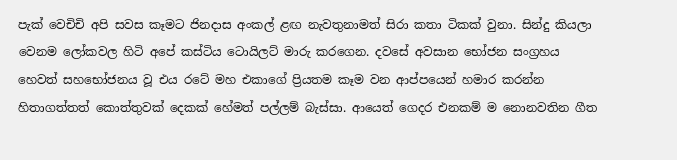පැක් වෙචිචි අපි සවස කෑමට ජිනදාස අංකල් ළඟ නැවතුනාමත් සිරා කතා ටිකක් වුනා. සින්දු කියලා වෙනම ලෝකවල හිටි අපේ කස්ටිය ටොයිලට් මාරු කරගෙන. දවසේ අවසාන භෝජන සංග්‍රහය හෙවත් සහභෝජනය වූ එය රටේ මහ එකාගේ ප්‍රියතම කෑම වන ආප්පයෙන් හමාර කරන්න හිතාගත්තත් කොත්තුවක් දෙකක් හේමත් පල්ලම් බැස්සා. ආයෙත් ගෙදර එනකම් ම නොනවතින ගීත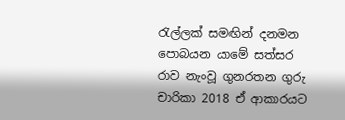රැල්ලක් සමඟින් දනමන පොබයන යාමේ සත්සර රාව නැංවූ ගුනරතන ගුරු චාරිකා 2018 ඒ ආකාරයට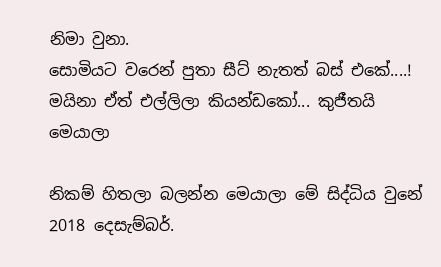නිමා වුනා.
සොමියට වරෙන් පුතා සීට් නැතත් බස් එකේ....! මයිනා ඒත් එල්ලිලා කියන්ඩකෝ... කුජීතයි මෙයාලා

නිකම් හිතලා බලන්න මෙයාලා මේ සිද්ධිය වුනේ 2018 දෙසැම්බර්.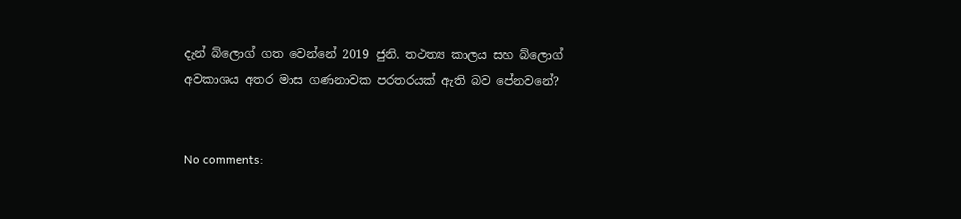දැන් බ්ලොග් ගත වෙන්නේ 2019 ජුනි. තථත්‍ය කාලය සහ බ්ලොග් අවකාශය අතර මාස ගණනාවක පරතරයක් ඇති බව පේනවනේ?


No comments: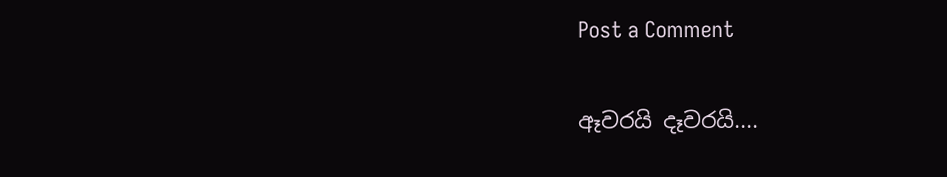Post a Comment

ඈවරයි දෑවරයි....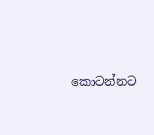කොටන්නට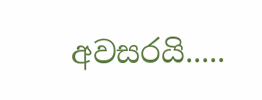අවසරයි.....